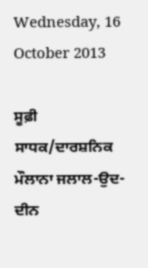Wednesday, 16 October 2013

ਸੂਫ਼ੀ ਸਾਧਕ/ਦਾਰਸ਼ਨਿਕ ਮੌਲਾਨਾ ਜਲਾਲ-ਉਦ-ਦੀਨ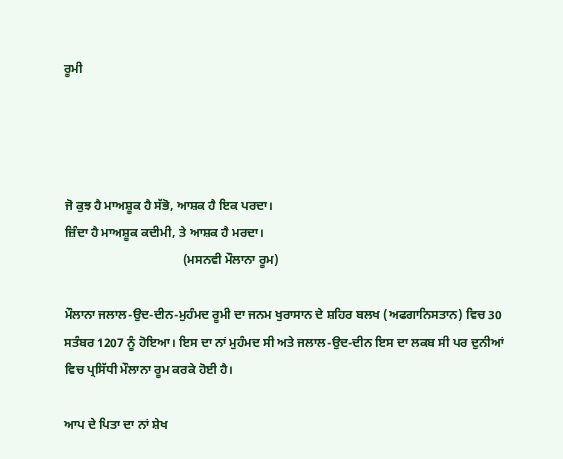ਰੂਮੀ




ਜੋ ਕੁਝ ਹੈ ਮਾਅਸ਼ੂਕ ਹੈ ਸੱਭੋ, ਆਸ਼ਕ ਹੈ ਇਕ ਪਰਦਾ।
ਜ਼ਿੰਦਾ ਹੈ ਮਾਅਸ਼ੂਕ ਕਦੀਮੀ, ਤੇ ਆਸ਼ਕ ਹੈ ਮਰਦਾ।
                                      (ਮਸਨਵੀ ਮੌਲਾਨਾ ਰੂਮ)

ਮੌਲਾਨਾ ਜਲਾਲ-ਉਦ-ਦੀਨ-ਮੁਹੰਮਦ ਰੂਮੀ ਦਾ ਜਨਮ ਖੁਰਾਸਾਨ ਦੇ ਸ਼ਹਿਰ ਬਲਖ (ਅਫਗਾਨਿਸਤਾਨ) ਵਿਚ 30 ਸਤੰਬਰ 1207 ਨੂੰ ਹੋਇਆ। ਇਸ ਦਾ ਨਾਂ ਮੁਹੰਮਦ ਸੀ ਅਤੇ ਜਲਾਲ-ਉਦ-ਦੀਨ ਇਸ ਦਾ ਲਕਬ ਸੀ ਪਰ ਦੁਨੀਆਂ ਵਿਚ ਪ੍ਰਸਿੱਧੀ ਮੌਲਾਨਾ ਰੂਮ ਕਰਕੇ ਹੋਈ ਹੈ।

ਆਪ ਦੇ ਪਿਤਾ ਦਾ ਨਾਂ ਸ਼ੇਖ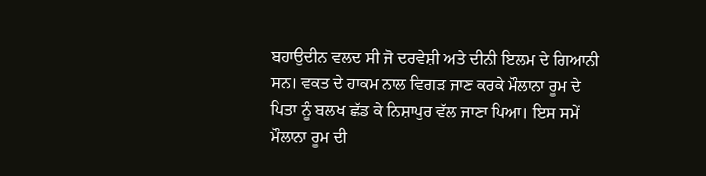ਬਹਾਉਦੀਨ ਵਲਦ ਸੀ ਜੋ ਦਰਵੇਸ਼ੀ ਅਤੇ ਦੀਨੀ ਇਲਮ ਦੇ ਗਿਆਨੀ ਸਨ। ਵਕਤ ਦੇ ਹਾਕਮ ਨਾਲ ਵਿਗੜ ਜਾਣ ਕਰਕੇ ਮੌਲਾਨਾ ਰੂਮ ਦੇ ਪਿਤਾ ਨੂੰ ਬਲਖ ਛੱਡ ਕੇ ਨਿਸ਼ਾਪੁਰ ਵੱਲ ਜਾਣਾ ਪਿਆ। ਇਸ ਸਮੇਂ ਮੌਲਾਨਾ ਰੂਮ ਦੀ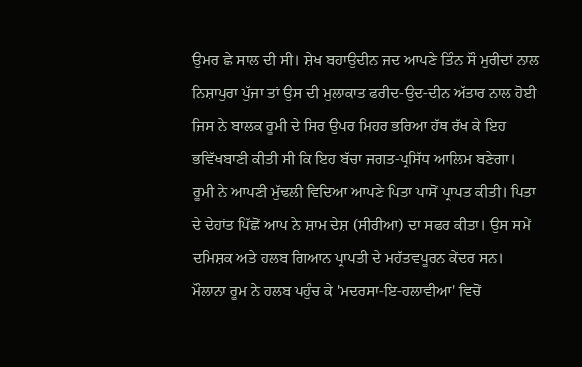ਉਮਰ ਛੇ ਸਾਲ ਦੀ ਸੀ। ਸ਼ੇਖ ਬਹਾਉਦੀਨ ਜਦ ਆਪਣੇ ਤਿੰਨ ਸੌ ਮੁਰੀਦਾਂ ਨਾਲ ਨਿਸ਼ਾਪੁਰਾ ਪੁੱਜਾ ਤਾਂ ਉਸ ਦੀ ਮੁਲਾਕਾਤ ਫਰੀਦ-ਉਦ-ਦੀਨ ਅੱਤਾਰ ਨਾਲ ਹੋਈ ਜਿਸ ਨੇ ਬਾਲਕ ਰੂਮੀ ਦੇ ਸਿਰ ਉਪਰ ਮਿਹਰ ਭਰਿਆ ਹੱਥ ਰੱਖ ਕੇ ਇਹ ਭਵਿੱਖਬਾਣੀ ਕੀਤੀ ਸੀ ਕਿ ਇਹ ਬੱਚਾ ਜਗਤ-ਪ੍ਰਸਿੱਧ ਆਲਿਮ ਬਣੇਗਾ। ਰੂਮੀ ਨੇ ਆਪਣੀ ਮੁੱਢਲੀ ਵਿਦਿਆ ਆਪਣੇ ਪਿਤਾ ਪਾਸੋਂ ਪ੍ਰਾਪਤ ਕੀਤੀ। ਪਿਤਾ ਦੇ ਦੇਹਾਂਤ ਪਿੱਛੋਂ ਆਪ ਨੇ ਸ਼ਾਮ ਦੇਸ਼ (ਸੀਰੀਆ) ਦਾ ਸਫਰ ਕੀਤਾ। ਉਸ ਸਮੇਂ ਦਮਿਸ਼ਕ ਅਤੇ ਹਲਬ ਗਿਆਨ ਪ੍ਰਾਪਤੀ ਦੇ ਮਹੱਤਵਪੂਰਨ ਕੇਂਦਰ ਸਨ। ਮੌਲਾਨਾ ਰੂਮ ਨੇ ਹਲਬ ਪਹੁੰਚ ਕੇ 'ਮਦਰਸਾ-ਇ-ਹਲਾਵੀਆ' ਵਿਚੋਂ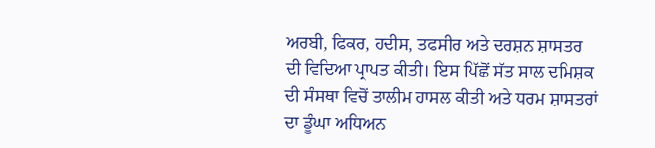ਅਰਬੀ, ਫਿਕਰ, ਹਦੀਸ, ਤਫਸੀਰ ਅਤੇ ਦਰਸ਼ਨ ਸ਼ਾਸਤਰ ਦੀ ਵਿਦਿਆ ਪ੍ਰਾਪਤ ਕੀਤੀ। ਇਸ ਪਿੱਛੋਂ ਸੱਤ ਸਾਲ ਦਮਿਸ਼ਕ ਦੀ ਸੰਸਥਾ ਵਿਚੋਂ ਤਾਲੀਮ ਹਾਸਲ ਕੀਤੀ ਅਤੇ ਧਰਮ ਸ਼ਾਸਤਰਾਂ ਦਾ ਡੂੰਘਾ ਅਧਿਅਨ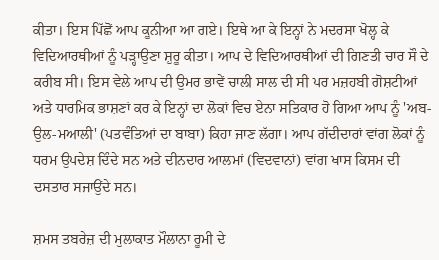ਕੀਤਾ। ਇਸ ਪਿੱਛੋਂ ਆਪ ਕੂਨੀਆ ਆ ਗਏ। ਇਥੇ ਆ ਕੇ ਇਨ੍ਹਾਂ ਨੇ ਮਦਰਸਾ ਖੋਲ੍ਹ ਕੇ ਵਿਦਿਆਰਥੀਆਂ ਨੂੰ ਪੜ੍ਹਾਉਣਾ ਸ਼ੁਰੂ ਕੀਤਾ। ਆਪ ਦੇ ਵਿਦਿਆਰਥੀਆਂ ਦੀ ਗਿਣਤੀ ਚਾਰ ਸੌ ਦੇ ਕਰੀਬ ਸੀ। ਇਸ ਵੇਲੇ ਆਪ ਦੀ ਉਮਰ ਭਾਵੇਂ ਚਾਲੀ ਸਾਲ ਦੀ ਸੀ ਪਰ ਮਜ਼ਹਬੀ ਗੋਸ਼ਟੀਆਂ ਅਤੇ ਧਾਰਮਿਕ ਭਾਸ਼ਣਾਂ ਕਰ ਕੇ ਇਨ੍ਹਾਂ ਦਾ ਲੋਕਾਂ ਵਿਚ ਏਨਾ ਸਤਿਕਾਰ ਹੋ ਗਿਆ ਆਪ ਨੂੰ 'ਅਬ-ਉਲ-ਮਆਲੀ' (ਪਤਵੰਤਿਆਂ ਦਾ ਬਾਬਾ) ਕਿਹਾ ਜਾਣ ਲੱਗਾ। ਆਪ ਗੱਦੀਦਾਰਾਂ ਵਾਂਗ ਲੋਕਾਂ ਨੂੰ ਧਰਮ ਉਪਦੇਸ਼ ਦਿੰਦੇ ਸਨ ਅਤੇ ਦੀਨਦਾਰ ਆਲਮਾਂ (ਵਿਦਵਾਨਾਂ) ਵਾਂਗ ਖਾਸ ਕਿਸਮ ਦੀ ਦਸਤਾਰ ਸਜਾਉਂਦੇ ਸਨ।

ਸ਼ਮਸ ਤਬਰੇਜ਼ ਦੀ ਮੁਲਾਕਾਤ ਮੌਲਾਨਾ ਰੂਮੀ ਦੇ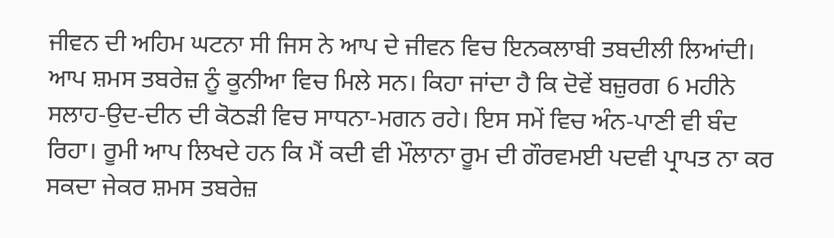ਜੀਵਨ ਦੀ ਅਹਿਮ ਘਟਨਾ ਸੀ ਜਿਸ ਨੇ ਆਪ ਦੇ ਜੀਵਨ ਵਿਚ ਇਨਕਲਾਬੀ ਤਬਦੀਲੀ ਲਿਆਂਦੀ। ਆਪ ਸ਼ਮਸ ਤਬਰੇਜ਼ ਨੂੰ ਕੂਨੀਆ ਵਿਚ ਮਿਲੇ ਸਨ। ਕਿਹਾ ਜਾਂਦਾ ਹੈ ਕਿ ਦੋਵੇਂ ਬਜ਼ੁਰਗ 6 ਮਹੀਨੇ ਸਲਾਹ-ਉਦ-ਦੀਨ ਦੀ ਕੋਠੜੀ ਵਿਚ ਸਾਧਨਾ-ਮਗਨ ਰਹੇ। ਇਸ ਸਮੇਂ ਵਿਚ ਅੰਨ-ਪਾਣੀ ਵੀ ਬੰਦ ਰਿਹਾ। ਰੂਮੀ ਆਪ ਲਿਖਦੇ ਹਨ ਕਿ ਮੈਂ ਕਦੀ ਵੀ ਮੌਲਾਨਾ ਰੂਮ ਦੀ ਗੌਰਵਮਈ ਪਦਵੀ ਪ੍ਰਾਪਤ ਨਾ ਕਰ ਸਕਦਾ ਜੇਕਰ ਸ਼ਮਸ ਤਬਰੇਜ਼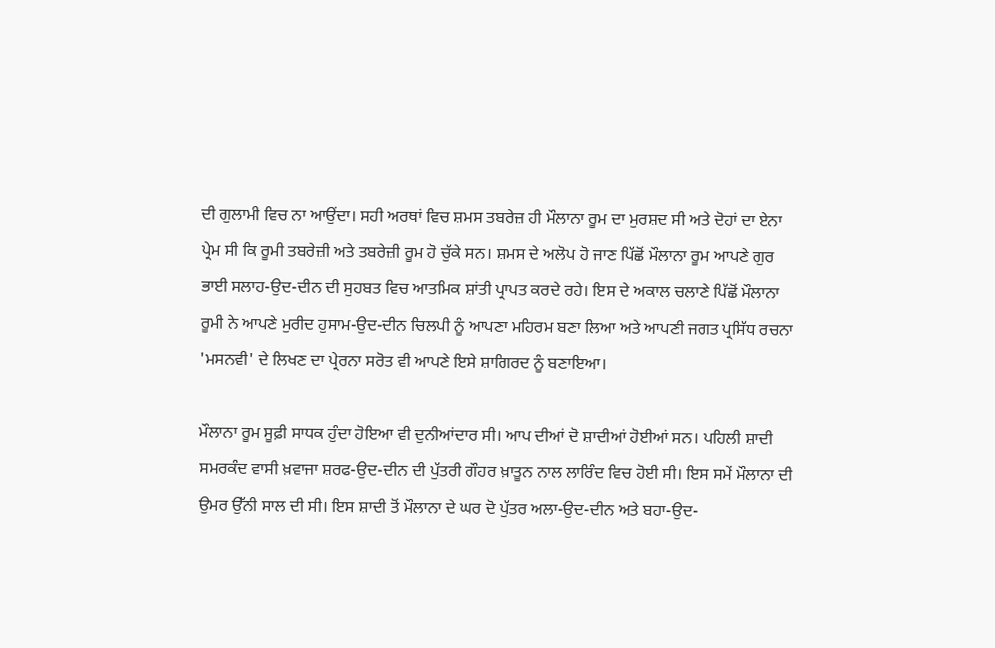ਦੀ ਗੁਲਾਮੀ ਵਿਚ ਨਾ ਆਉਂਦਾ। ਸਹੀ ਅਰਥਾਂ ਵਿਚ ਸ਼ਮਸ ਤਬਰੇਜ਼ ਹੀ ਮੌਲਾਨਾ ਰੂਮ ਦਾ ਮੁਰਸ਼ਦ ਸੀ ਅਤੇ ਦੋਹਾਂ ਦਾ ਏਨਾ ਪ੍ਰੇਮ ਸੀ ਕਿ ਰੂਮੀ ਤਬਰੇਜ਼ੀ ਅਤੇ ਤਬਰੇਜ਼ੀ ਰੂਮ ਹੋ ਚੁੱਕੇ ਸਨ। ਸ਼ਮਸ ਦੇ ਅਲੋਪ ਹੋ ਜਾਣ ਪਿੱਛੋਂ ਮੌਲਾਨਾ ਰੂਮ ਆਪਣੇ ਗੁਰ ਭਾਈ ਸਲਾਹ-ਉਦ-ਦੀਨ ਦੀ ਸੁਹਬਤ ਵਿਚ ਆਤਮਿਕ ਸ਼ਾਂਤੀ ਪ੍ਰਾਪਤ ਕਰਦੇ ਰਹੇ। ਇਸ ਦੇ ਅਕਾਲ ਚਲਾਣੇ ਪਿੱਛੋਂ ਮੌਲਾਨਾ ਰੂਮੀ ਨੇ ਆਪਣੇ ਮੁਰੀਦ ਹੁਸਾਮ-ਉਦ-ਦੀਨ ਚਿਲਪੀ ਨੂੰ ਆਪਣਾ ਮਹਿਰਮ ਬਣਾ ਲਿਆ ਅਤੇ ਆਪਣੀ ਜਗਤ ਪ੍ਰਸਿੱਧ ਰਚਨਾ 'ਮਸਨਵੀ' ਦੇ ਲਿਖਣ ਦਾ ਪ੍ਰੇਰਨਾ ਸਰੋਤ ਵੀ ਆਪਣੇ ਇਸੇ ਸ਼ਾਗਿਰਦ ਨੂੰ ਬਣਾਇਆ।

ਮੌਲਾਨਾ ਰੂਮ ਸੂਫ਼ੀ ਸਾਧਕ ਹੁੰਦਾ ਹੋਇਆ ਵੀ ਦੁਨੀਆਂਦਾਰ ਸੀ। ਆਪ ਦੀਆਂ ਦੋ ਸ਼ਾਦੀਆਂ ਹੋਈਆਂ ਸਨ। ਪਹਿਲੀ ਸ਼ਾਦੀ ਸਮਰਕੰਦ ਵਾਸੀ ਖ਼ਵਾਜਾ ਸ਼ਰਫ-ਉਦ-ਦੀਨ ਦੀ ਪੁੱਤਰੀ ਗੌਹਰ ਖ਼ਾਤੂਨ ਨਾਲ ਲਾਰਿੰਦ ਵਿਚ ਹੋਈ ਸੀ। ਇਸ ਸਮੇਂ ਮੌਲਾਨਾ ਦੀ ਉਮਰ ਉੱਨੀ ਸਾਲ ਦੀ ਸੀ। ਇਸ ਸ਼ਾਦੀ ਤੋਂ ਮੌਲਾਨਾ ਦੇ ਘਰ ਦੋ ਪੁੱਤਰ ਅਲਾ-ਉਦ-ਦੀਨ ਅਤੇ ਬਹਾ-ਉਦ-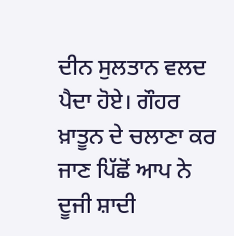ਦੀਨ ਸੁਲਤਾਨ ਵਲਦ ਪੈਦਾ ਹੋਏ। ਗੌਹਰ ਖ਼ਾਤੂਨ ਦੇ ਚਲਾਣਾ ਕਰ ਜਾਣ ਪਿੱਛੋਂ ਆਪ ਨੇ ਦੂਜੀ ਸ਼ਾਦੀ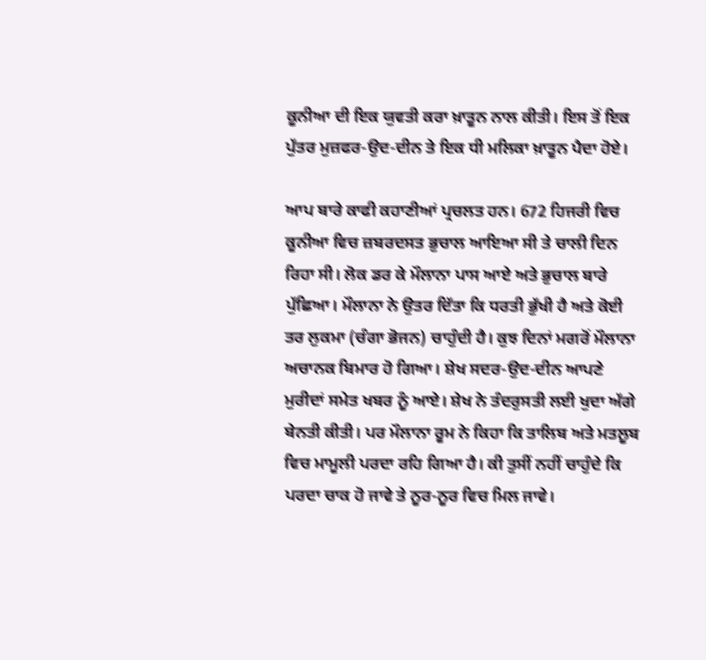ਕੂਨੀਆ ਦੀ ਇਕ ਯੁਵਤੀ ਕਰਾ ਖ਼ਾਤੂਨ ਨਾਲ ਕੀਤੀ। ਇਸ ਤੋਂ ਇਕ ਪੁੱਤਰ ਮੁਜ਼ਫਰ-ਉਦ-ਦੀਨ ਤੇ ਇਕ ਧੀ ਮਲਿਕਾ ਖ਼ਾਤੂਨ ਪੈਦਾ ਹੋਏ।

ਆਪ ਬਾਰੇ ਕਾਫੀ ਕਹਾਣੀਆਂ ਪ੍ਰਚਲਤ ਹਨ। 672 ਹਿਜਰੀ ਵਿਚ ਕੂਨੀਆ ਵਿਚ ਜ਼ਬਰਦਸਤ ਭੁਚਾਲ ਆਇਆ ਸੀ ਤੇ ਚਾਲੀ ਦਿਨ ਰਿਹਾ ਸੀ। ਲੋਕ ਡਰ ਕੇ ਮੌਲਾਨਾ ਪਾਸ ਆਏ ਅਤੇ ਭੁਚਾਲ ਬਾਰੇ ਪੁੱਛਿਆ। ਮੌਲਾਨਾ ਨੇ ਉਤਰ ਦਿੱਤਾ ਕਿ ਧਰਤੀ ਭੁੱਖੀ ਹੈ ਅਤੇ ਕੋਈ ਤਰ ਲੁਕਮਾ (ਚੰਗਾ ਭੋਜਨ) ਚਾਹੁੰਦੀ ਹੈ। ਕੁਝ ਦਿਨਾਂ ਮਗਰੋਂ ਮੌਲਾਨਾ ਅਚਾਨਕ ਬਿਮਾਰ ਹੋ ਗਿਆ। ਸ਼ੇਖ ਸਦਰ-ਉਦ-ਦੀਨ ਆਪਣੇ ਮੁਰੀਦਾਂ ਸਮੇਤ ਖਬਰ ਨੂੰ ਆਏ। ਸ਼ੇਖ ਨੇ ਤੰਦਰੁਸਤੀ ਲਈ ਖੁਦਾ ਅੱਗੇ ਬੇਨਤੀ ਕੀਤੀ। ਪਰ ਮੌਲਾਨਾ ਰੂਮ ਨੇ ਕਿਹਾ ਕਿ ਤਾਲਿਬ ਅਤੇ ਮਤਲੂਬ ਵਿਚ ਮਾਮੂਲੀ ਪਰਦਾ ਰਹਿ ਗਿਆ ਹੈ। ਕੀ ਤੁਸੀਂ ਨਹੀਂ ਚਾਹੁੰਦੇ ਕਿ ਪਰਦਾ ਚਾਕ ਹੋ ਜਾਵੇ ਤੇ ਨੂਰ-ਨੂਰ ਵਿਚ ਮਿਲ ਜਾਵੇ।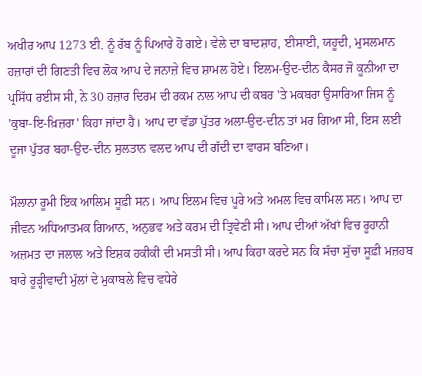ਅਖੀਰ ਆਪ 1273 ਈ. ਨੂੰ ਰੱਬ ਨੂੰ ਪਿਆਰੇ ਹੋ ਗਏ। ਵੇਲੇ ਦਾ ਬਾਦਸ਼ਾਹ, ਈਸਾਈ, ਯਹੂਦੀ, ਮੁਸਲਮਾਨ ਹਜ਼ਾਰਾਂ ਦੀ ਗਿਣਤੀ ਵਿਚ ਲੋਕ ਆਪ ਦੇ ਜਨਾਜ਼ੇ ਵਿਚ ਸ਼ਾਮਲ ਹੋਏ। ਇਲਮ-ਉਦ-ਦੀਨ ਕੈਸਰ ਜੋ ਕੂਨੀਆ ਦਾ ਪ੍ਰਸਿੱਧ ਰਈਸ ਸੀ, ਨੇ 30 ਹਜ਼ਾਰ ਦਿਰਮ ਦੀ ਰਕਮ ਨਾਲ ਆਪ ਦੀ ਕਬਰ 'ਤੇ ਮਕਬਰਾ ਉਸਾਰਿਆ ਜਿਸ ਨੂੰ 'ਕੁਬਾ-ਇ-ਖ਼ਿਜ਼ਰਾ' ਕਿਹਾ ਜਾਂਦਾ ਹੈ। ਆਪ ਦਾ ਵੱਡਾ ਪੁੱਤਰ ਅਲਾ-ਉਦ-ਦੀਨ ਤਾਂ ਮਰ ਗਿਆ ਸੀ, ਇਸ ਲਈ ਦੂਜਾ ਪੁੱਤਰ ਬਹਾ-ਉਦ-ਦੀਨ ਸੁਲਤਾਨ ਵਲਦ ਆਪ ਦੀ ਗੱਦੀ ਦਾ ਵਾਰਸ ਬਣਿਆ।

ਮੌਲਾਨਾ ਰੂਮੀ ਇਕ ਆਲਿਮ ਸੂਫ਼ੀ ਸਨ। ਆਪ ਇਲਮ ਵਿਚ ਪੂਰੇ ਅਤੇ ਅਮਲ ਵਿਚ ਕਾਮਿਲ ਸਨ। ਆਪ ਦਾ ਜੀਵਨ ਅਧਿਆਤਮਕ ਗਿਆਨ, ਅਨੁਭਵ ਅਤੇ ਕਰਮ ਦੀ ਤ੍ਰਿਵੇਣੀ ਸੀ। ਆਪ ਦੀਆਂ ਅੱਖਾਂ ਵਿਚ ਰੂਹਾਨੀ ਅਜ਼ਮਤ ਦਾ ਜਲਾਲ ਅਤੇ ਇਸ਼ਕ ਹਕੀਕੀ ਦੀ ਮਸਤੀ ਸੀ। ਆਪ ਕਿਹਾ ਕਰਦੇ ਸਨ ਕਿ ਸੱਚਾ ਸੁੱਚਾ ਸੂਫ਼ੀ ਮਜ਼ਹਬ ਬਾਰੇ ਰੂੜ੍ਹੀਵਾਦੀ ਮੁੱਲਾਂ ਦੇ ਮੁਕਾਬਲੇ ਵਿਚ ਵਧੇਰੇ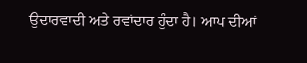ਉਦਾਰਵਾਦੀ ਅਤੇ ਰਵਾਂਦਾਰ ਹੁੰਦਾ ਹੈ। ਆਪ ਦੀਆਂ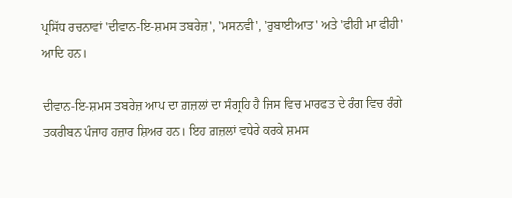ਪ੍ਰਸਿੱਧ ਰਚਨਾਵਾਂ 'ਦੀਵਾਨ-ਇ-ਸ਼ਮਸ ਤਬਰੇਜ਼', 'ਮਸਨਵੀ', 'ਰੁਬਾਈਆਤ' ਅਤੇ 'ਫੀਹੀ ਮਾ ਫੀਹੀ' ਆਦਿ ਹਨ।

ਦੀਵਾਨ-ਇ-ਸ਼ਮਸ ਤਬਰੇਜ਼ ਆਪ ਦਾ ਗ਼ਜ਼ਲਾਂ ਦਾ ਸੰਗ੍ਰਹਿ ਹੈ ਜਿਸ ਵਿਚ ਮਾਰਫਤ ਦੇ ਰੰਗ ਵਿਚ ਰੰਗੇ ਤਕਰੀਬਨ ਪੰਜਾਹ ਹਜ਼ਾਰ ਸ਼ਿਅਰ ਹਨ। ਇਹ ਗ਼ਜ਼ਲਾਂ ਵਧੇਰੇ ਕਰਕੇ ਸ਼ਮਸ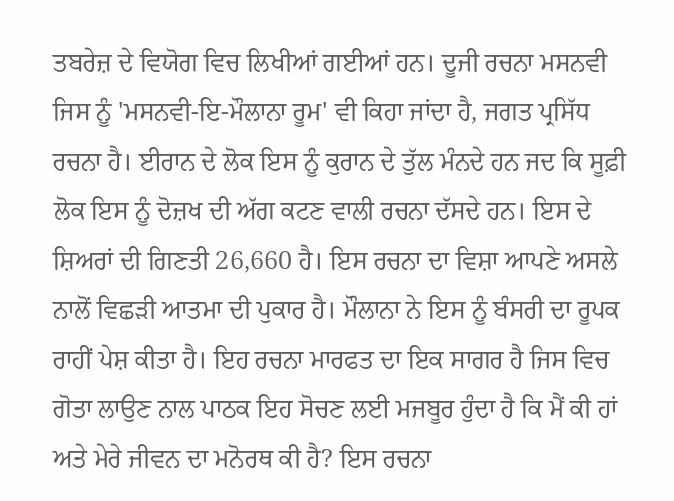ਤਬਰੇਜ਼ ਦੇ ਵਿਯੋਗ ਵਿਚ ਲਿਖੀਆਂ ਗਈਆਂ ਹਨ। ਦੂਜੀ ਰਚਨਾ ਮਸਨਵੀ ਜਿਸ ਨੂੰ 'ਮਸਨਵੀ-ਇ-ਮੌਲਾਨਾ ਰੂਮ' ਵੀ ਕਿਹਾ ਜਾਂਦਾ ਹੈ, ਜਗਤ ਪ੍ਰਸਿੱਧ ਰਚਨਾ ਹੈ। ਈਰਾਨ ਦੇ ਲੋਕ ਇਸ ਨੂੰ ਕੁਰਾਨ ਦੇ ਤੁੱਲ ਮੰਨਦੇ ਹਨ ਜਦ ਕਿ ਸੂਫ਼ੀ ਲੋਕ ਇਸ ਨੂੰ ਦੋਜ਼ਖ ਦੀ ਅੱਗ ਕਟਣ ਵਾਲੀ ਰਚਨਾ ਦੱਸਦੇ ਹਨ। ਇਸ ਦੇ ਸ਼ਿਅਰਾਂ ਦੀ ਗਿਣਤੀ 26,660 ਹੈ। ਇਸ ਰਚਨਾ ਦਾ ਵਿਸ਼ਾ ਆਪਣੇ ਅਸਲੇ ਨਾਲੋਂ ਵਿਛੜੀ ਆਤਮਾ ਦੀ ਪੁਕਾਰ ਹੈ। ਮੌਲਾਨਾ ਨੇ ਇਸ ਨੂੰ ਬੰਸਰੀ ਦਾ ਰੂਪਕ ਰਾਹੀਂ ਪੇਸ਼ ਕੀਤਾ ਹੈ। ਇਹ ਰਚਨਾ ਮਾਰਫਤ ਦਾ ਇਕ ਸਾਗਰ ਹੈ ਜਿਸ ਵਿਚ ਗੋਤਾ ਲਾਉਣ ਨਾਲ ਪਾਠਕ ਇਹ ਸੋਚਣ ਲਈ ਮਜਬੂਰ ਹੁੰਦਾ ਹੈ ਕਿ ਮੈਂ ਕੀ ਹਾਂ ਅਤੇ ਮੇਰੇ ਜੀਵਨ ਦਾ ਮਨੋਰਥ ਕੀ ਹੈ? ਇਸ ਰਚਨਾ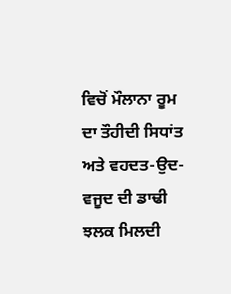ਵਿਚੋਂ ਮੌਲਾਨਾ ਰੂਮ ਦਾ ਤੌਹੀਦੀ ਸਿਧਾਂਤ ਅਤੇ ਵਹਦਤ-ਉਦ-ਵਜੂਦ ਦੀ ਡਾਢੀ ਝਲਕ ਮਿਲਦੀ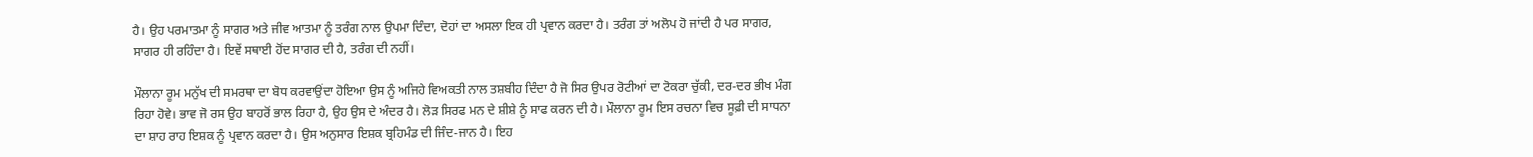ਹੈ। ਉਹ ਪਰਮਾਤਮਾ ਨੂੰ ਸਾਗਰ ਅਤੇ ਜੀਵ ਆਤਮਾ ਨੂੰ ਤਰੰਗ ਨਾਲ ਉਪਮਾ ਦਿੰਦਾ, ਦੋਹਾਂ ਦਾ ਅਸਲਾ ਇਕ ਹੀ ਪ੍ਰਵਾਨ ਕਰਦਾ ਹੈ। ਤਰੰਗ ਤਾਂ ਅਲੋਪ ਹੋ ਜਾਂਦੀ ਹੈ ਪਰ ਸਾਗਰ, ਸਾਗਰ ਹੀ ਰਹਿੰਦਾ ਹੈ। ਇਵੇਂ ਸਥਾਈ ਹੋਂਦ ਸਾਗਰ ਦੀ ਹੈ, ਤਰੰਗ ਦੀ ਨਹੀਂ।

ਮੌਲਾਨਾ ਰੂਮ ਮਨੁੱਖ ਦੀ ਸਮਰਥਾ ਦਾ ਬੋਧ ਕਰਵਾਉਂਦਾ ਹੋਇਆ ਉਸ ਨੂੰ ਅਜਿਹੇ ਵਿਅਕਤੀ ਨਾਲ ਤਸ਼ਬੀਹ ਦਿੰਦਾ ਹੈ ਜੋ ਸਿਰ ਉਪਰ ਰੋਟੀਆਂ ਦਾ ਟੋਕਰਾ ਚੁੱਕੀ, ਦਰ-ਦਰ ਭੀਖ ਮੰਗ ਰਿਹਾ ਹੋਵੇ। ਭਾਵ ਜੋ ਰਸ ਉਹ ਬਾਹਰੋਂ ਭਾਲ ਰਿਹਾ ਹੈ, ਉਹ ਉਸ ਦੇ ਅੰਦਰ ਹੈ। ਲੋੜ ਸਿਰਫ ਮਨ ਦੇ ਸ਼ੀਸ਼ੇ ਨੂੰ ਸਾਫ ਕਰਨ ਦੀ ਹੈ। ਮੌਲਾਨਾ ਰੂਮ ਇਸ ਰਚਨਾ ਵਿਚ ਸੂਫ਼ੀ ਦੀ ਸਾਧਨਾ ਦਾ ਸ਼ਾਹ ਰਾਹ ਇਸ਼ਕ ਨੂੰ ਪ੍ਰਵਾਨ ਕਰਦਾ ਹੈ। ਉਸ ਅਨੁਸਾਰ ਇਸ਼ਕ ਬ੍ਰਹਿਮੰਡ ਦੀ ਜਿੰਦ-ਜਾਨ ਹੈ। ਇਹ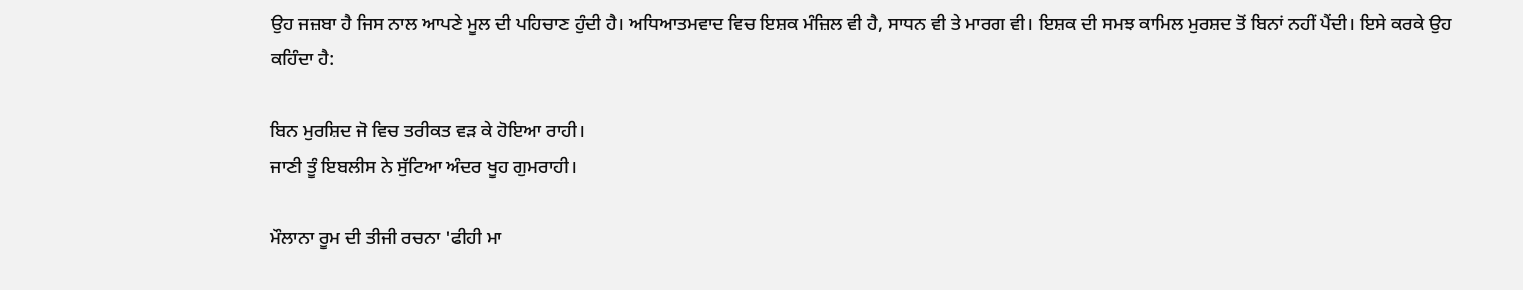ਉਹ ਜਜ਼ਬਾ ਹੈ ਜਿਸ ਨਾਲ ਆਪਣੇ ਮੂਲ ਦੀ ਪਹਿਚਾਣ ਹੁੰਦੀ ਹੈ। ਅਧਿਆਤਮਵਾਦ ਵਿਚ ਇਸ਼ਕ ਮੰਜ਼ਿਲ ਵੀ ਹੈ, ਸਾਧਨ ਵੀ ਤੇ ਮਾਰਗ ਵੀ। ਇਸ਼ਕ ਦੀ ਸਮਝ ਕਾਮਿਲ ਮੁਰਸ਼ਦ ਤੋਂ ਬਿਨਾਂ ਨਹੀਂ ਪੈਂਦੀ। ਇਸੇ ਕਰਕੇ ਉਹ ਕਹਿੰਦਾ ਹੈ:

ਬਿਨ ਮੁਰਸ਼ਿਦ ਜੋ ਵਿਚ ਤਰੀਕਤ ਵੜ ਕੇ ਹੋਇਆ ਰਾਹੀ।
ਜਾਣੀ ਤੂੰ ਇਬਲੀਸ ਨੇ ਸੁੱਟਿਆ ਅੰਦਰ ਖੂਹ ਗੁਮਰਾਹੀ।

ਮੌਲਾਨਾ ਰੂਮ ਦੀ ਤੀਜੀ ਰਚਨਾ 'ਫੀਹੀ ਮਾ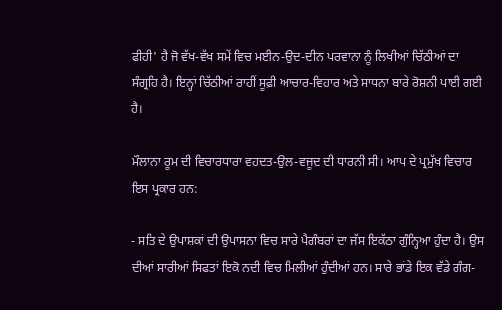ਫੀਹੀ' ਹੈ ਜੋ ਵੱਖ-ਵੱਖ ਸਮੇਂ ਵਿਚ ਮਈਨ-ਉਦ-ਦੀਨ ਪਰਵਾਨਾ ਨੂੰ ਲਿਖੀਆਂ ਚਿੱਠੀਆਂ ਦਾ ਸੰਗ੍ਰਹਿ ਹੈ। ਇਨ੍ਹਾਂ ਚਿੱਠੀਆਂ ਰਾਹੀਂ ਸੂਫ਼ੀ ਆਚਾਰ-ਵਿਹਾਰ ਅਤੇ ਸਾਧਨਾ ਬਾਰੇ ਰੋਸ਼ਨੀ ਪਾਈ ਗਈ ਹੈ।

ਮੌਲਾਨਾ ਰੂਮ ਦੀ ਵਿਚਾਰਧਾਰਾ ਵਹਦਤ-ਉਲ-ਵਜੂਦ ਦੀ ਧਾਰਨੀ ਸੀ। ਆਪ ਦੇ ਪ੍ਰਮੁੱਖ ਵਿਚਾਰ ਇਸ ਪ੍ਰਕਾਰ ਹਨ:

- ਸਤਿ ਦੇ ਉਪਾਸ਼ਕਾਂ ਦੀ ਉਪਾਸਨਾ ਵਿਚ ਸਾਰੇ ਪੈਗੰਬਰਾਂ ਦਾ ਜੱਸ ਇਕੱਠਾ ਗੁੰਨ੍ਹਿਆ ਹੁੰਦਾ ਹੈ। ਉਸ ਦੀਆਂ ਸਾਰੀਆਂ ਸਿਫਤਾਂ ਇਕੋ ਨਦੀ ਵਿਚ ਮਿਲੀਆਂ ਹੁੰਦੀਆਂ ਹਨ। ਸਾਰੇ ਭਾਂਡੇ ਇਕ ਵੱਡੇ ਗੰਗ-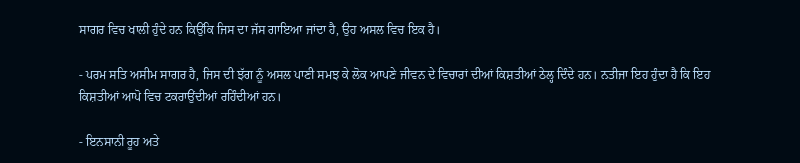ਸਾਗਰ ਵਿਚ ਖਾਲੀ ਹੁੰਦੇ ਹਨ ਕਿਉਂਕਿ ਜਿਸ ਦਾ ਜੱਸ ਗਾਇਆ ਜਾਂਦਾ ਹੈ, ਉਹ ਅਸਲ ਵਿਚ ਇਕ ਹੈ।

- ਪਰਮ ਸਤਿ ਅਸੀਮ ਸਾਗਰ ਹੈ, ਜਿਸ ਦੀ ਝੱਗ ਨੂੰ ਅਸਲ ਪਾਣੀ ਸਮਝ ਕੇ ਲੋਕ ਆਪਣੇ ਜੀਵਨ ਦੇ ਵਿਚਾਰਾਂ ਦੀਆਂ ਕਿਸ਼ਤੀਆਂ ਠੇਲ੍ਹ ਦਿੰਦੇ ਹਨ। ਨਤੀਜਾ ਇਹ ਹੁੰਦਾ ਹੈ ਕਿ ਇਹ ਕਿਸ਼ਤੀਆਂ ਆਪੋ ਵਿਚ ਟਕਰਾਉਂਦੀਆਂ ਰਹਿੰਦੀਆਂ ਹਨ।

- ਇਨਸਾਨੀ ਰੂਹ ਅਤੇ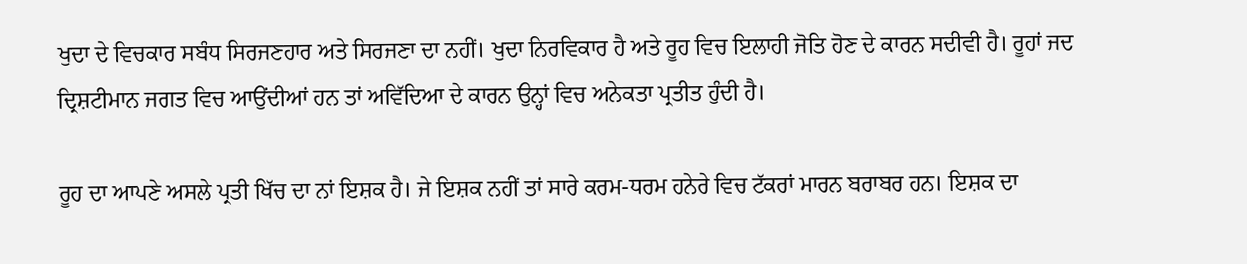ਖੁਦਾ ਦੇ ਵਿਚਕਾਰ ਸਬੰਧ ਸਿਰਜਣਹਾਰ ਅਤੇ ਸਿਰਜਣਾ ਦਾ ਨਹੀਂ। ਖੁਦਾ ਨਿਰਵਿਕਾਰ ਹੈ ਅਤੇ ਰੂਹ ਵਿਚ ਇਲਾਹੀ ਜੋਤਿ ਹੋਣ ਦੇ ਕਾਰਨ ਸਦੀਵੀ ਹੈ। ਰੂਹਾਂ ਜਦ ਦ੍ਰਿਸ਼ਟੀਮਾਨ ਜਗਤ ਵਿਚ ਆਉਂਦੀਆਂ ਹਨ ਤਾਂ ਅਵਿੱਦਿਆ ਦੇ ਕਾਰਨ ਉਨ੍ਹਾਂ ਵਿਚ ਅਨੇਕਤਾ ਪ੍ਰਤੀਤ ਹੁੰਦੀ ਹੈ।

ਰੂਹ ਦਾ ਆਪਣੇ ਅਸਲੇ ਪ੍ਰਤੀ ਖਿੱਚ ਦਾ ਨਾਂ ਇਸ਼ਕ ਹੈ। ਜੇ ਇਸ਼ਕ ਨਹੀਂ ਤਾਂ ਸਾਰੇ ਕਰਮ-ਧਰਮ ਹਨੇਰੇ ਵਿਚ ਟੱਕਰਾਂ ਮਾਰਨ ਬਰਾਬਰ ਹਨ। ਇਸ਼ਕ ਦਾ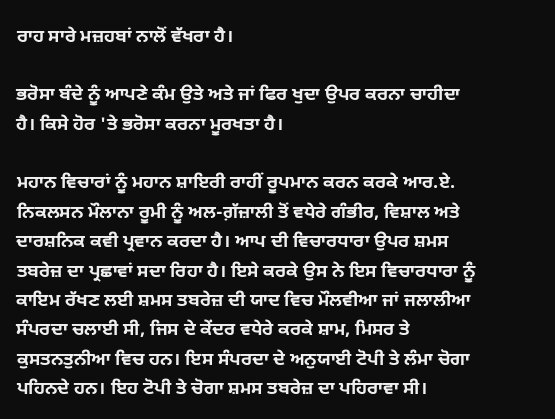ਰਾਹ ਸਾਰੇ ਮਜ਼ਹਬਾਂ ਨਾਲੋਂ ਵੱਖਰਾ ਹੈ।

ਭਰੋਸਾ ਬੰਦੇ ਨੂੰ ਆਪਣੇ ਕੰਮ ਉਤੇ ਅਤੇ ਜਾਂ ਫਿਰ ਖੁਦਾ ਉਪਰ ਕਰਨਾ ਚਾਹੀਦਾ ਹੈ। ਕਿਸੇ ਹੋਰ 'ਤੇ ਭਰੋਸਾ ਕਰਨਾ ਮੂਰਖਤਾ ਹੈ।

ਮਹਾਨ ਵਿਚਾਰਾਂ ਨੂੰ ਮਹਾਨ ਸ਼ਾਇਰੀ ਰਾਹੀਂ ਰੂਪਮਾਨ ਕਰਨ ਕਰਕੇ ਆਰ.ਏ. ਨਿਕਲਸਨ ਮੌਲਾਨਾ ਰੂਮੀ ਨੂੰ ਅਲ-ਗ਼ੱਜ਼ਾਲੀ ਤੋਂ ਵਧੇਰੇ ਗੰਭੀਰ, ਵਿਸ਼ਾਲ ਅਤੇ ਦਾਰਸ਼ਨਿਕ ਕਵੀ ਪ੍ਰਵਾਨ ਕਰਦਾ ਹੈ। ਆਪ ਦੀ ਵਿਚਾਰਧਾਰਾ ਉਪਰ ਸ਼ਮਸ ਤਬਰੇਜ਼ ਦਾ ਪ੍ਰਛਾਵਾਂ ਸਦਾ ਰਿਹਾ ਹੈ। ਇਸੇ ਕਰਕੇ ਉਸ ਨੇ ਇਸ ਵਿਚਾਰਧਾਰਾ ਨੂੰ ਕਾਇਮ ਰੱਖਣ ਲਈ ਸ਼ਮਸ ਤਬਰੇਜ਼ ਦੀ ਯਾਦ ਵਿਚ ਮੌਲਵੀਆ ਜਾਂ ਜਲਾਲੀਆ ਸੰਪਰਦਾ ਚਲਾਈ ਸੀ, ਜਿਸ ਦੇ ਕੇਂਦਰ ਵਧੇਰੇ ਕਰਕੇ ਸ਼ਾਮ, ਮਿਸਰ ਤੇ ਕੁਸਤਨਤੁਨੀਆ ਵਿਚ ਹਨ। ਇਸ ਸੰਪਰਦਾ ਦੇ ਅਨੁਯਾਈ ਟੋਪੀ ਤੇ ਲੰਮਾ ਚੋਗਾ ਪਹਿਨਦੇ ਹਨ। ਇਹ ਟੋਪੀ ਤੇ ਚੋਗਾ ਸ਼ਮਸ ਤਬਰੇਜ਼ ਦਾ ਪਹਿਰਾਵਾ ਸੀ।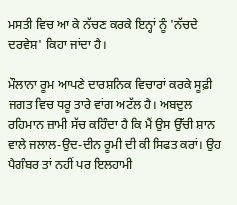ਮਸਤੀ ਵਿਚ ਆ ਕੇ ਨੱਚਣ ਕਰਕੇ ਇਨ੍ਹਾਂ ਨੂੰ 'ਨੱਚਦੇ ਦਰਵੇਸ਼' ਕਿਹਾ ਜਾਂਦਾ ਹੈ।

ਮੌਲਾਨਾ ਰੂਮ ਆਪਣੇ ਦਾਰਸ਼ਨਿਕ ਵਿਚਾਰਾਂ ਕਰਕੇ ਸੂਫ਼ੀ ਜਗਤ ਵਿਚ ਧਰੂ ਤਾਰੇ ਵਾਂਗ ਅਟੱਲ ਹੈ। ਅਬਦੁਲ ਰਹਿਮਾਨ ਜ਼ਾਮੀ ਸੱਚ ਕਹਿੰਦਾ ਹੈ ਕਿ ਮੈਂ ਉਸ ਉੱਚੀ ਸ਼ਾਨ ਵਾਲੇ ਜਲਾਲ-ਉਦ-ਦੀਨ ਰੂਮੀ ਦੀ ਕੀ ਸਿਫਤ ਕਰਾਂ। ਉਹ ਪੈਗੰਬਰ ਤਾਂ ਨਹੀਂ ਪਰ ਇਲਹਾਮੀ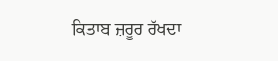ਕਿਤਾਬ ਜ਼ਰੂਰ ਰੱਖਦਾ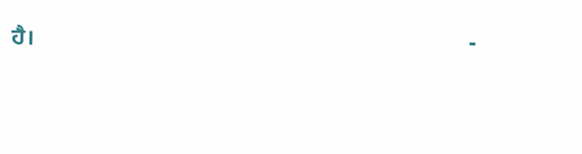ਹੈ।                                                                            -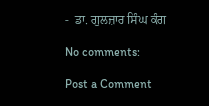-  ਡਾ. ਗੁਲਜ਼ਾਰ ਸਿੰਘ ਕੰਗ

No comments:

Post a Comment